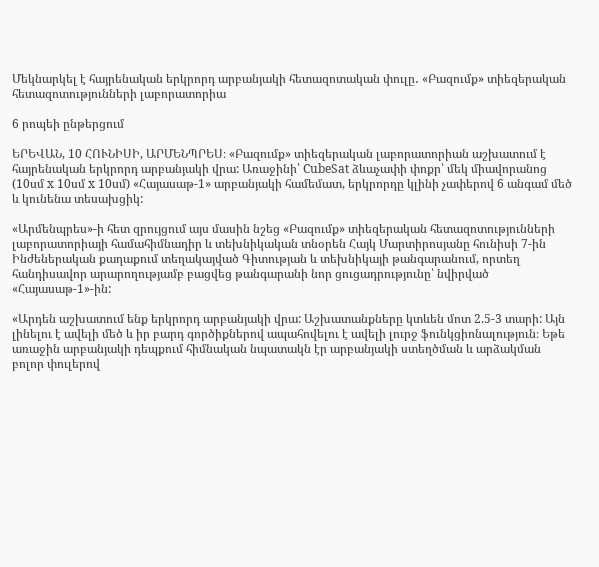Մեկնարկել է հայրենական երկրորդ արբանյակի հետազոտական փուլը․ «Բազումք» տիեզերական հետազոտությունների լաբորատորիա

6 րոպեի ընթերցում

ԵՐԵՎԱՆ, 10 ՀՈՒՆԻՍԻ, ԱՐՄԵՆՊՐԵՍ։ «Բազումք» տիեզերական լաբորատորիան աշխատում է հայրենական երկրորդ արբանյակի վրա: Առաջինի՝ CubeSat ձևաչափի փոքր՝ մեկ միավորանոց (10սմ x 10սմ x 10սմ) «Հայասաթ-1» արբանյակի համեմատ, երկրորդը կլինի չափերով 6 անգամ մեծ և կունենա տեսախցիկ:

«Արմենպրես»-ի հետ զրույցում այս մասին նշեց «Բազումք» տիեզերական հետազոտությունների լաբորատորիայի համահիմնադիր և տեխնիկական տնօրեն Հայկ Մարտիրոսյանը հունիսի 7-ին Ինժեներական քաղաքում տեղակայված Գիտության և տեխնիկայի թանգարանում, որտեղ հանդիսավոր արարողությամբ բացվեց թանգարանի նոր ցուցադրությունը՝ նվիրված «Հայասաթ-1»-ին:

«Արդեն աշխատում ենք երկրորդ արբանյակի վրա: Աշխատանքները կտևեն մոտ 2.5-3 տարի: Այն լինելու է ավելի մեծ և իր բարդ գործիքներով ապահովելու է ավելի լուրջ ֆունկցիոնալություն։ Եթե առաջին արբանյակի դեպքում հիմնական նպատակն էր արբանյակի ստեղծման և արձակման բոլոր փուլերով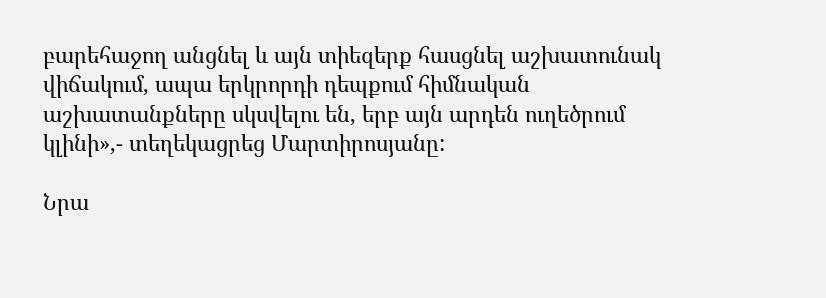բարեհաջող անցնել և այն տիեզերք հասցնել աշխատունակ վիճակում, ապա երկրորդի դեպքում հիմնական աշխատանքները սկսվելու են, երբ այն արդեն ուղեծրում կլինի»,- տեղեկացրեց Մարտիրոսյանը:

Նրա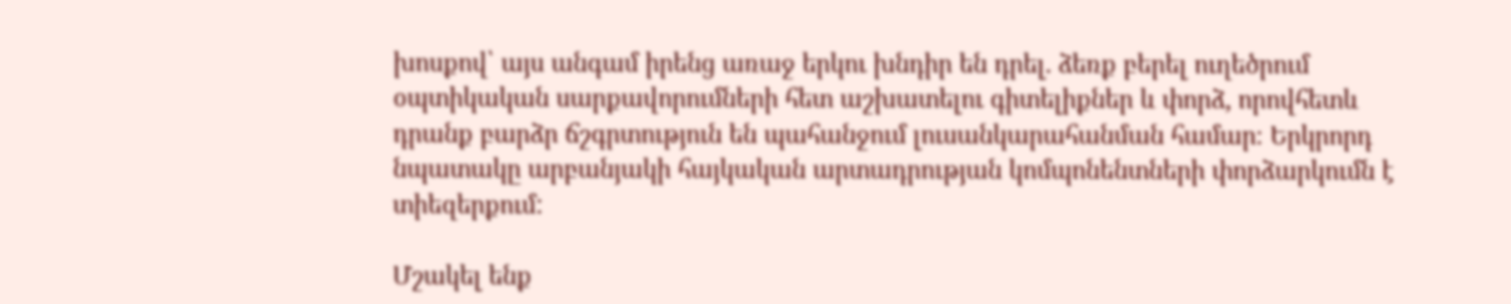խոսքով՝ այս անգամ իրենց առաջ երկու խնդիր են դրել. ձեռք բերել ուղեծրում օպտիկական սարքավորումների հետ աշխատելու գիտելիքներ և փորձ, որովհետև դրանք բարձր ճշգրտություն են պահանջում լուսանկարահանման համար։ Երկրորդ նպատակը արբանյակի հայկական արտադրության կոմպոնենտների փորձարկումն է տիեզերքում:

Մշակել ենք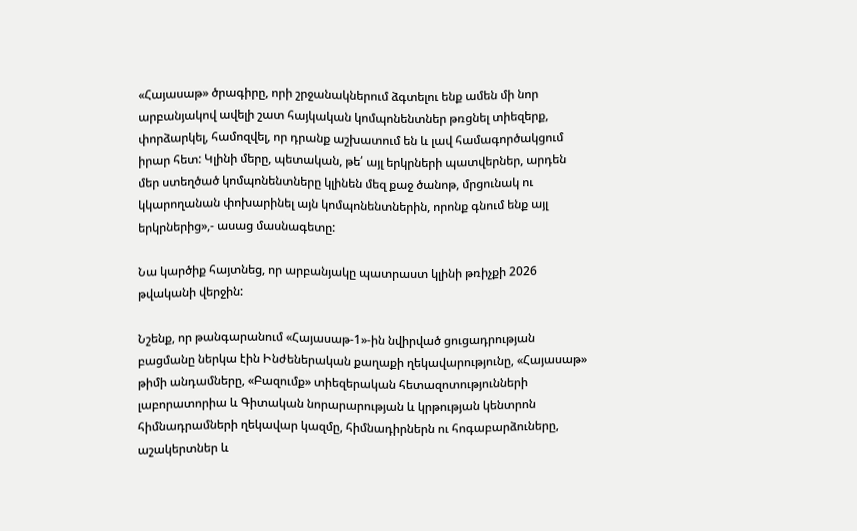«Հայասաթ» ծրագիրը, որի շրջանակներում ձգտելու ենք ամեն մի նոր արբանյակով ավելի շատ հայկական կոմպոնենտներ թռցնել տիեզերք, փորձարկել, համոզվել, որ դրանք աշխատում են և լավ համագործակցում իրար հետ: Կլինի մերը, պետական, թե՛ այլ երկրների պատվերներ, արդեն մեր ստեղծած կոմպոնենտները կլինեն մեզ քաջ ծանոթ, մրցունակ ու կկարողանան փոխարինել այն կոմպոնենտներին, որոնք գնում ենք այլ երկրներից»,- ասաց մասնագետը:

Նա կարծիք հայտնեց, որ արբանյակը պատրաստ կլինի թռիչքի 2026 թվականի վերջին:

Նշենք, որ թանգարանում «Հայասաթ-1»-ին նվիրված ցուցադրության բացմանը ներկա էին Ինժեներական քաղաքի ղեկավարությունը, «Հայասաթ» թիմի անդամները, «Բազումք» տիեզերական հետազոտությունների լաբորատորիա և Գիտական նորարարության և կրթության կենտրոն հիմնադրամների ղեկավար կազմը, հիմնադիրներն ու հոգաբարձուները, աշակերտներ և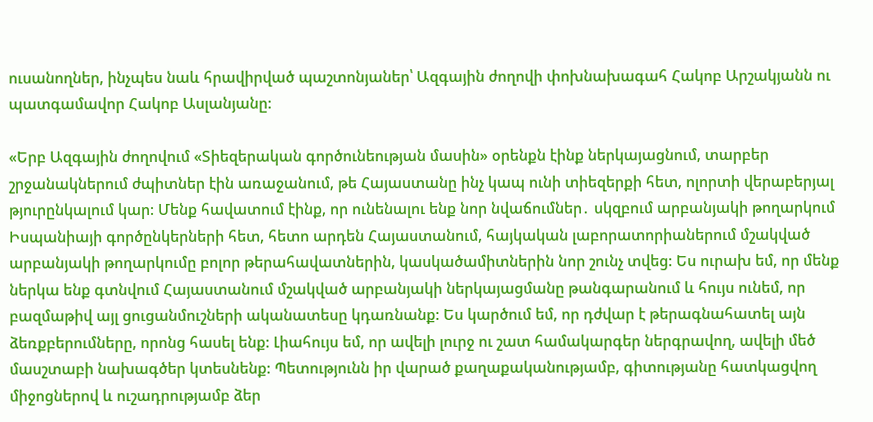ուսանողներ, ինչպես նաև հրավիրված պաշտոնյաներ՝ Ազգային ժողովի փոխնախագահ Հակոբ Արշակյանն ու պատգամավոր Հակոբ Ասլանյանը:

«Երբ Ազգային ժողովում «Տիեզերական գործունեության մասին» օրենքն էինք ներկայացնում, տարբեր շրջանակներում ժպիտներ էին առաջանում, թե Հայաստանը ինչ կապ ունի տիեզերքի հետ, ոլորտի վերաբերյալ թյուրընկալում կար: Մենք հավատում էինք, որ ունենալու ենք նոր նվաճումներ․ սկզբում արբանյակի թողարկում Իսպանիայի գործընկերների հետ, հետո արդեն Հայաստանում, հայկական լաբորատորիաներում մշակված արբանյակի թողարկումը բոլոր թերահավատներին, կասկածամիտներին նոր շունչ տվեց: Ես ուրախ եմ, որ մենք ներկա ենք գտնվում Հայաստանում մշակված արբանյակի ներկայացմանը թանգարանում և հույս ունեմ, որ բազմաթիվ այլ ցուցանմուշների ականատեսը կդառնանք: Ես կարծում եմ, որ դժվար է թերագնահատել այն ձեռքբերումները, որոնց հասել ենք: Լիահույս եմ, որ ավելի լուրջ ու շատ համակարգեր ներգրավող, ավելի մեծ մասշտաբի նախագծեր կտեսնենք: Պետությունն իր վարած քաղաքականությամբ, գիտությանը հատկացվող միջոցներով և ուշադրությամբ ձեր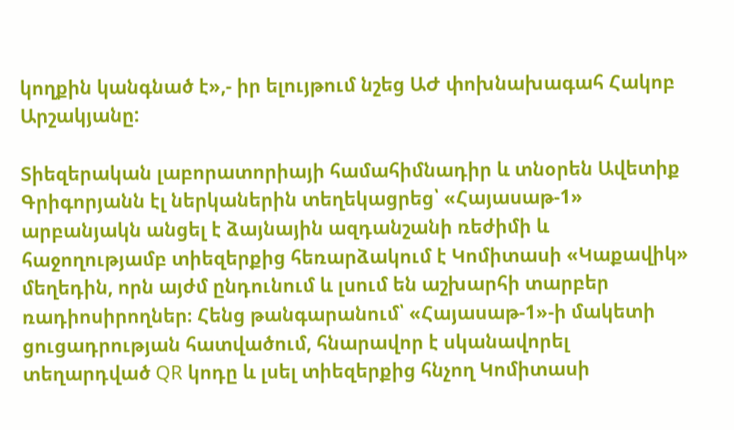կողքին կանգնած է»,- իր ելույթում նշեց ԱԺ փոխնախագահ Հակոբ Արշակյանը:

Տիեզերական լաբորատորիայի համահիմնադիր և տնօրեն Ավետիք Գրիգորյանն էլ ներկաներին տեղեկացրեց՝ «Հայասաթ-1» արբանյակն անցել է ձայնային ազդանշանի ռեժիմի և հաջողությամբ տիեզերքից հեռարձակում է Կոմիտասի «Կաքավիկ» մեղեդին, որն այժմ ընդունում և լսում են աշխարհի տարբեր ռադիոսիրողներ։ Հենց թանգարանում՝ «Հայասաթ-1»-ի մակետի ցուցադրության հատվածում, հնարավոր է սկանավորել տեղարդված QR կոդը և լսել տիեզերքից հնչող Կոմիտասի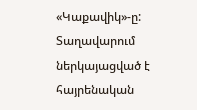«Կաքավիկ»-ը: Տաղավարում ներկայացված է հայրենական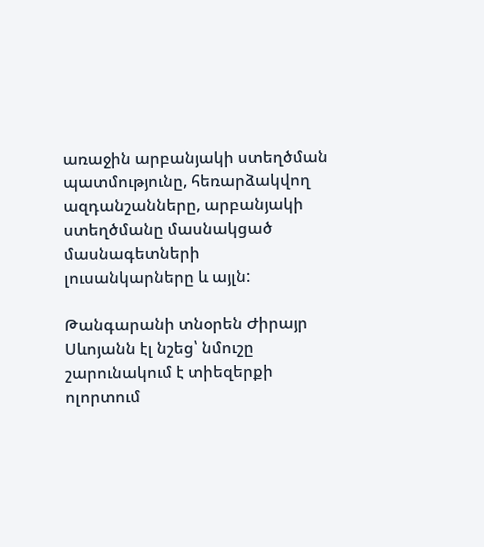առաջին արբանյակի ստեղծման պատմությունը, հեռարձակվող ազդանշանները, արբանյակի ստեղծմանը մասնակցած մասնագետների լուսանկարները և այլն:

Թանգարանի տնօրեն Ժիրայր Սևոյանն էլ նշեց՝ նմուշը շարունակում է տիեզերքի ոլորտում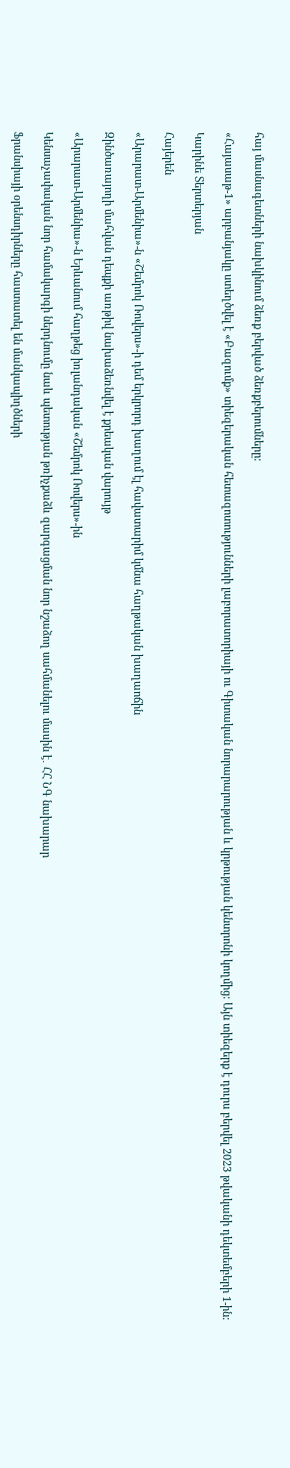հայ մասնագետների նախկինում ձեռք բերված ձեռքբերումները:

«Հայասաթ-1» արբանյակը ստեղծվել է «Բազումք» տիեզերական հետազոտությունների լաբորատորիայի ու Գիտական նորարարության և կրթության կենտրոնի կողմից: Այն տիեզերք է դուրս բերվել 2023 թվականի դեկտեմբերի 1-ին:

Կարինե Տերտերյան

Հայերեն

«Արարատ-Արմենիա»-ն «Շեմրոկ Ռովերս»-ի դեմ երկրորդ խաղում էլ հավատարիմ կմնա հաղթական խաղաոճին

Զինծառայողի մահվան դեպքի առթիվ նախաձեռնվել է քրեական վարույթ

«Արարատ-Արմենիա»-ն Երևանում հաղթեց իռլանդական «Շեմրոկ Ռովերս»-ին

Կենսաչափական նոր համակարգի ներդնումը նաև պետության թռիչքաձև զարգացման նոր նշաձող սահմանելու մասին է․ ՀՀ ՆԳ նախարար

Ֆրանսիայի օրենսդիրները հաստատել են մանկապիղծների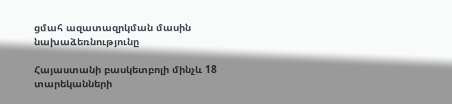ցմահ ազատազրկման մասին նախաձեռնությունը

Հայաստանի բասկետբոլի մինչև 18 տարեկանների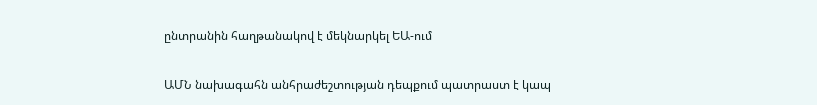ընտրանին հաղթանակով է մեկնարկել ԵԱ-ում

ԱՄՆ նախագահն անհրաժեշտության դեպքում պատրաստ է կապ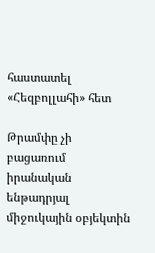հաստատել «Հեզբոլլահի» հետ

Թրամփը չի բացառում իրանական ենթադրյալ միջուկային օբյեկտին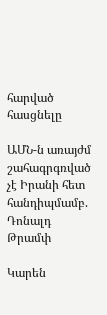հարված հասցնելը

ԱՄՆ-ն առայժմ շահագրգռված չէ Իրանի հետ հանդիպմամբ. Դոնալդ Թրամփ

Կարեն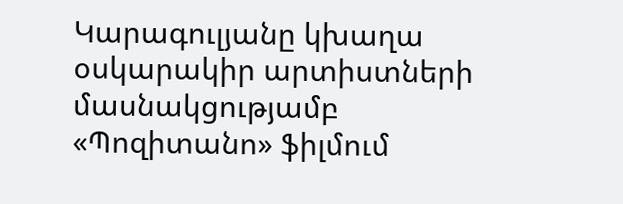Կարագուլյանը կխաղա օսկարակիր արտիստների մասնակցությամբ «Պոզիտանո» ֆիլմում